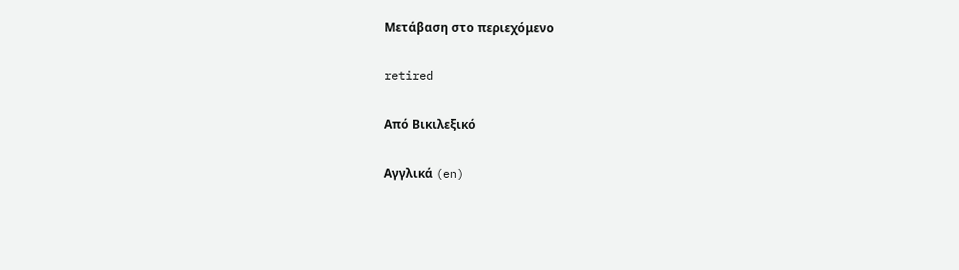Μετάβαση στο περιεχόμενο

retired

Από Βικιλεξικό

Αγγλικά (en)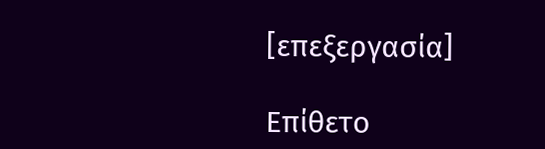[επεξεργασία]

Επίθετο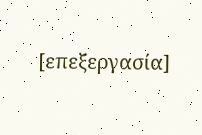[επεξεργασία]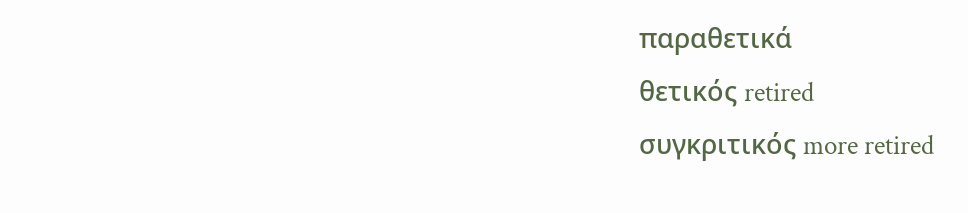παραθετικά
θετικός retired
συγκριτικός more retired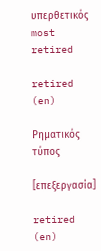υπερθετικός most retired

retired (en)

Ρηματικός τύπος

[επεξεργασία]

retired (en)